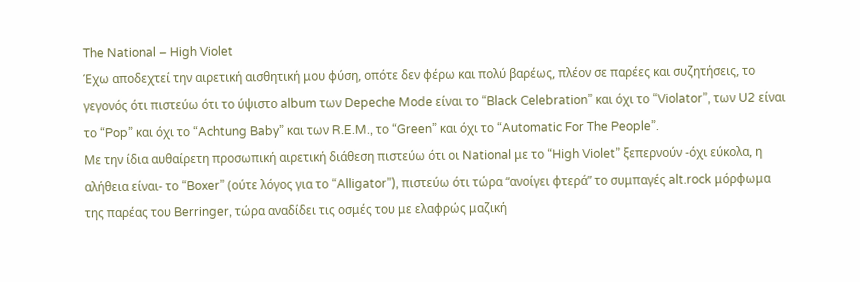The National – High Violet
Έχω αποδεχτεί την αιρετική αισθητική μου φύση, οπότε δεν φέρω και πολύ βαρέως, πλέον σε παρέες και συζητήσεις, το γεγονός ότι πιστεύω ότι το ύψιστο album των Depeche Mode είναι το “Black Celebration” και όχι το “Violator”, των U2 είναι το “Pop” και όχι το “Achtung Baby” και των R.E.M., το “Green” και όχι το “Automatic For The People”.
Με την ίδια αυθαίρετη προσωπική αιρετική διάθεση πιστεύω ότι οι National με το “High Violet” ξεπερνούν -όχι εύκολα, η αλήθεια είναι- το “Boxer” (ούτε λόγος για το “Alligator”), πιστεύω ότι τώρα “ανοίγει φτερά” το συμπαγές alt.rock μόρφωμα της παρέας του Berringer, τώρα αναδίδει τις οσμές του με ελαφρώς μαζική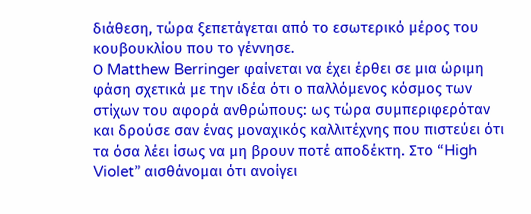διάθεση, τώρα ξεπετάγεται από το εσωτερικό μέρος του κουβουκλίου που το γέννησε.
Ο Matthew Berringer φαίνεται να έχει έρθει σε μια ώριμη φάση σχετικά με την ιδέα ότι ο παλλόμενος κόσμος των στίχων του αφορά ανθρώπους: ως τώρα συμπεριφερόταν και δρούσε σαν ένας μοναχικός καλλιτέχνης που πιστεύει ότι τα όσα λέει ίσως να μη βρουν ποτέ αποδέκτη. Στο “High Violet” αισθάνομαι ότι ανοίγει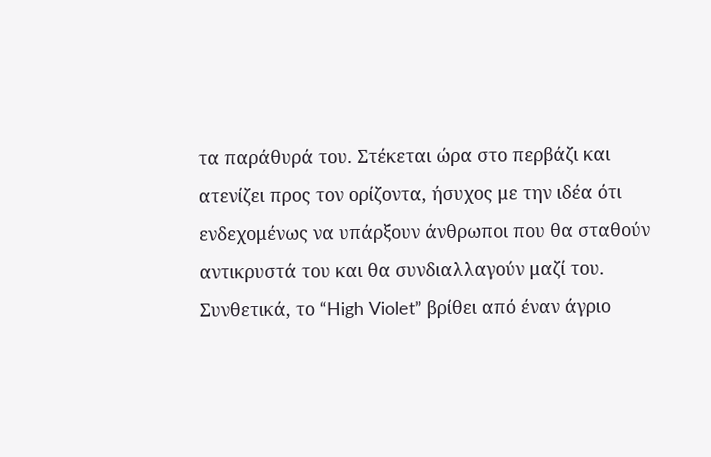τα παράθυρά του. Στέκεται ώρα στο περβάζι και ατενίζει προς τον ορίζοντα, ήσυχος με την ιδέα ότι ενδεχομένως να υπάρξουν άνθρωποι που θα σταθούν αντικρυστά του και θα συνδιαλλαγούν μαζί του.
Συνθετικά, το “High Violet” βρίθει από έναν άγριο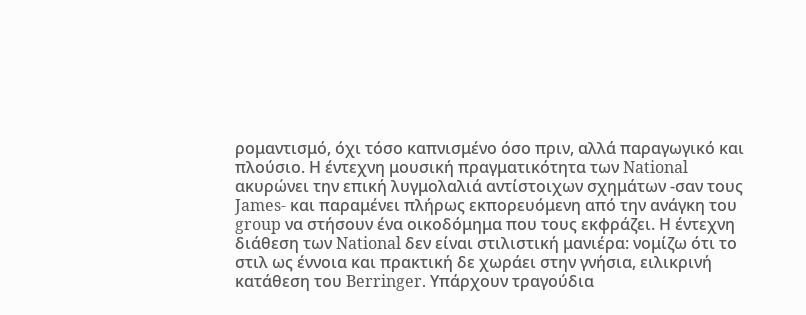ρομαντισμό, όχι τόσο καπνισμένο όσο πριν, αλλά παραγωγικό και πλούσιο. Η έντεχνη μουσική πραγματικότητα των National ακυρώνει την επική λυγμολαλιά αντίστοιχων σχημάτων -σαν τους James- και παραμένει πλήρως εκπορευόμενη από την ανάγκη του group να στήσουν ένα οικοδόμημα που τους εκφράζει. Η έντεχνη διάθεση των National δεν είναι στιλιστική μανιέρα: νομίζω ότι το στιλ ως έννοια και πρακτική δε χωράει στην γνήσια, ειλικρινή κατάθεση του Berringer. Yπάρχουν τραγούδια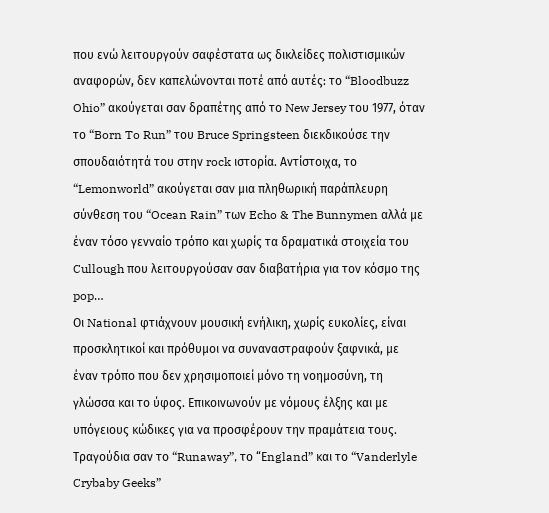που ενώ λειτουργούν σαφέστατα ως δικλείδες πολιστισμικών αναφορών, δεν καπελώνονται ποτέ από αυτές: το “Bloodbuzz Ohio” ακούγεται σαν δραπέτης από το New Jersey του 1977, όταν το “Born To Run” του Bruce Springsteen διεκδικούσε την σπουδαιότητά του στην rock ιστορία. Αντίστοιχα, το “Lemonworld” ακούγεται σαν μια πληθωρική παράπλευρη σύνθεση του “Ocean Rain” των Echo & The Bunnymen αλλά με έναν τόσο γενναίο τρόπο και χωρίς τα δραματικά στοιχεία του Cullough που λειτουργούσαν σαν διαβατήρια για τον κόσμο της pop…
Οι National φτιάχνουν μουσική ενήλικη, χωρίς ευκολίες, είναι προσκλητικοί και πρόθυμοι να συναναστραφούν ξαφνικά, με έναν τρόπο που δεν χρησιμοποιεί μόνο τη νοημοσύνη, τη γλώσσα και το ύφος. Επικοινωνούν με νόμους έλξης και με υπόγειους κώδικες για να προσφέρουν την πραμάτεια τους. Τραγούδια σαν το “Runaway”, το “Εngland” και το “Vanderlyle Crybaby Geeks”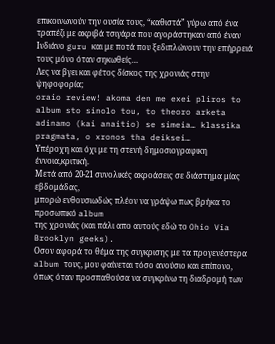επικοινωνούν την ουσία τους, “καθιστά” γύρω από ένα τραπέζι με ακριβά τσιγάρα που αγοράστηκαν από έναν Ινδιάνο guru και με ποτά που ξεδιπλώνουν την επήρρειά τους μόνο όταν σηκωθείς…
Λες να βγει και φέτος δίσκος της χρονιάς στην ψηφοφορία;
oraio review! akoma den me exei pliros to album sto sinolo tou, to theoro arketa adinamo (kai anaitio) se simeia… klassika pragmata, o xronos tha deiksei…
Υπέροχη και όχι με τη στενή δημοσιογραφικη έννοια,κριτική.
Μετά από 20-21 συνολικές ακροάσεις σε διάστημα μίας εβδομάδας,
μπορώ ενθουσιωδώς πλέον να γράψω πως βρήκα το προσωπικό album
της χρονιάς (και πάλι απο αυτούς εδώ το Ohio Via Brooklyn geeks).
Οσον αφορά το θέμα της συγκρισης με τα προγενέστερα album τους, μου φαίνεται τόσο ανούσιο και επίπονο, όπως όταν προσπαθούσα να συγκρίνω τη διαδρομή των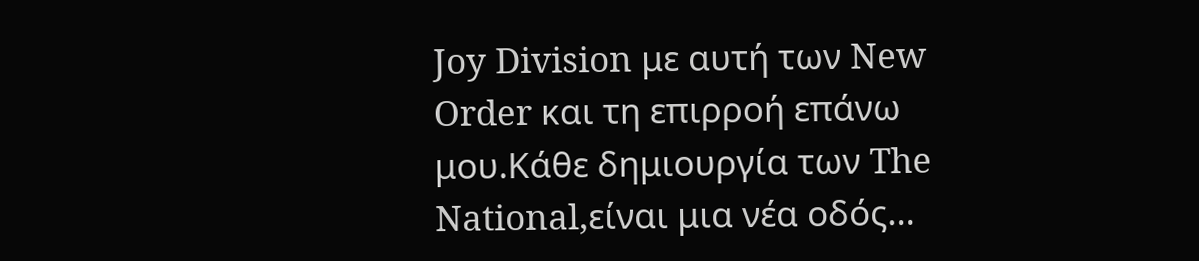Joy Division με αυτή των New Order και τη επιρροή επάνω μου.Κάθε δημιουργία των The National,είναι μια νέα οδός…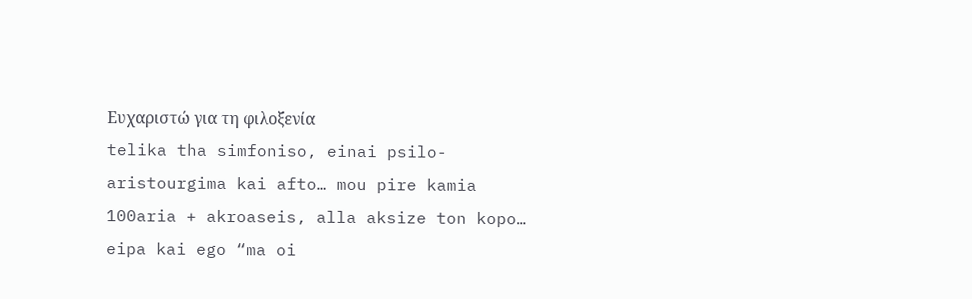Ευχαριστώ για τη φιλοξενία
telika tha simfoniso, einai psilo-aristourgima kai afto… mou pire kamia 100aria + akroaseis, alla aksize ton kopo… eipa kai ego “ma oi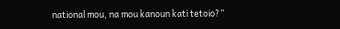national mou, na mou kanoun kati tetoio?”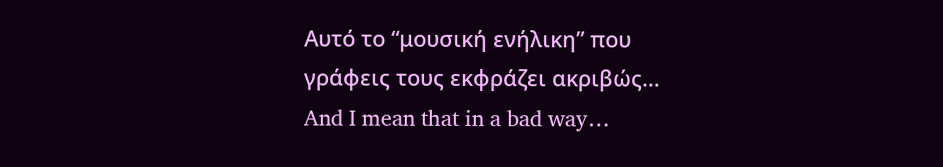Αυτό το “μουσική ενήλικη” που γράφεις τους εκφράζει ακριβώς… And I mean that in a bad way…